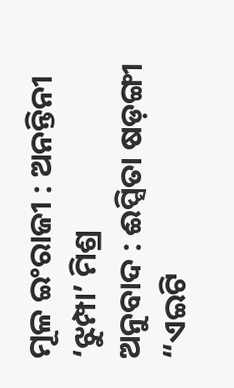ମୂଳ ଇଂରାଜୀ : ଅନନ୍ତିନୀ ‘ଝୁମ୍ପା’ ମିଶ୍ର
ଅନୁବାଦ : ଈପ୍ସିତା ଷଡ଼ଙ୍ଗୀ
“ଏଇଟି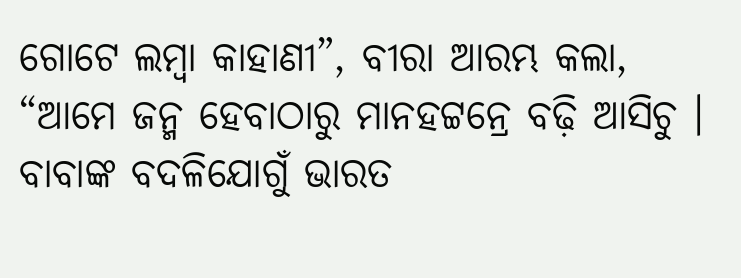ଗୋଟେ ଲମ୍ବା କାହାଣୀ”, ବୀରା ଆରମ୍ଭ କଲା, “ଆମେ ଜନ୍ମ ହେବାଠାରୁ ମାନହଟ୍ଟନ୍ରେ ବଢ଼ି ଆସିଚୁ । ବାବାଙ୍କ ବଦଳିଯୋଗୁଁ ଭାରତ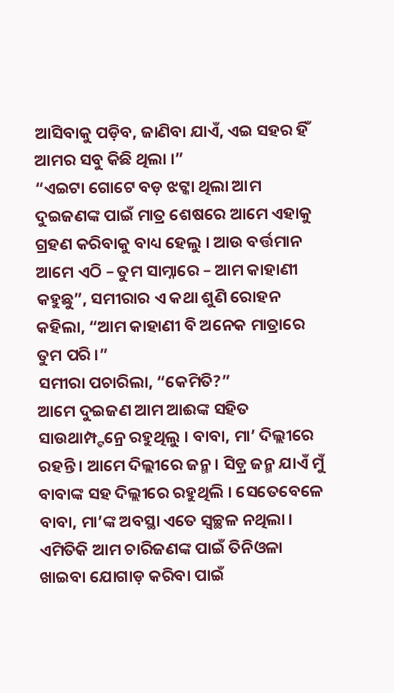ଆସିବାକୁ ପଡ଼ିବ, ଜାଣିବା ଯାଏଁ, ଏଇ ସହର ହିଁ ଆମର ସବୁ କିଛି ଥିଲା ।”
“ଏଇଟା ଗୋଟେ ବଡ଼ ଝଟ୍କା ଥିଲା ଆମ ଦୁଇଜଣଙ୍କ ପାଇଁ ମାତ୍ର ଶେଷରେ ଆମେ ଏହାକୁ ଗ୍ରହଣ କରିବାକୁ ବାଧ୍ୟ ହେଲୁ । ଆଉ ବର୍ତ୍ତମାନ ଆମେ ଏଠି – ତୁମ ସାମ୍ନାରେ – ଆମ କାହାଣୀ କହୁଛୁ”, ସମୀରାର ଏ କଥା ଶୁଣି ରୋହନ କହିଲା, “ଆମ କାହାଣୀ ବି ଅନେକ ମାତ୍ରାରେ ତୁମ ପରି ।”
ସମୀରା ପଚାରିଲା, “କେମିତି?”
ଆମେ ଦୁଇଜଣ ଆମ ଆଈଙ୍କ ସହିତ ସାଉଥାମ୍ପ୍ଟନ୍ରେ ରହୁଥିଲୁ । ବାବା, ମା’ ଦିଲ୍ଲୀରେ ରହନ୍ତି । ଆମେ ଦିଲ୍ଲୀରେ ଜନ୍ମ । ସିଡ଼୍ର ଜନ୍ମ ଯାଏଁ ମୁଁ ବାବାଙ୍କ ସହ ଦିଲ୍ଲୀରେ ରହୁଥିଲି । ସେତେବେଳେ ବାବା, ମା’ଙ୍କ ଅବସ୍ଥା ଏତେ ସ୍ୱଚ୍ଛଳ ନଥିଲା । ଏମିତିକି ଆମ ଚାରିଜଣଙ୍କ ପାଇଁ ତିନିଓଳା ଖାଇବା ଯୋଗାଡ଼ କରିବା ପାଇଁ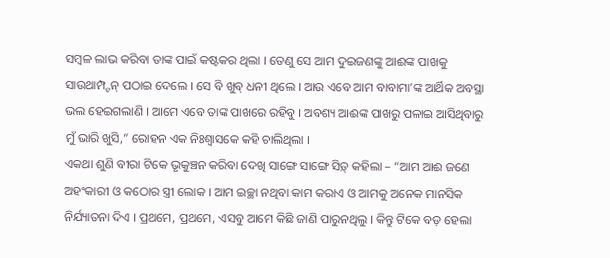ସମ୍ବଳ ଲାଭ କରିବା ତାଙ୍କ ପାଇଁ କଷ୍ଟକର ଥିଲା । ତେଣୁ ସେ ଆମ ଦୁଇଜଣଙ୍କୁ ଆଈଙ୍କ ପାଖକୁ ସାଉଥାମ୍ପ୍ଟନ୍ ପଠାଇ ଦେଲେ । ସେ ବି ଖୁବ୍ ଧନୀ ଥିଲେ । ଆଉ ଏବେ ଆମ ବାବାମା’ଙ୍କ ଆର୍ଥିକ ଅବସ୍ଥା ଭଲ ହେଇଗଲାଣି । ଆମେ ଏବେ ତାଙ୍କ ପାଖରେ ରହିବୁ । ଅବଶ୍ୟ ଆଈଙ୍କ ପାଖରୁ ପଳାଇ ଆସିଥିବାରୁ ମୁଁ ଭାରି ଖୁସି,” ରୋହନ ଏକ ନିଃଶ୍ୱାସକେ କହି ଚାଲିଥିଲା ।
ଏକଥା ଶୁଣି ବୀରା ଟିକେ ଭୃକୁଞ୍ଚନ କରିବା ଦେଖି ସାଙ୍ଗେ ସାଙ୍ଗେ ସିଡ଼୍ କହିଲା – “ଆମ ଆଈ ଜଣେ ଅହଂକାରୀ ଓ କଠୋର ସ୍ତ୍ରୀ ଲୋକ । ଆମ ଇଚ୍ଛା ନଥିବା କାମ କରାଏ ଓ ଆମକୁ ଅନେକ ମାନସିକ
ନିର୍ଯ୍ୟାତନା ଦିଏ । ପ୍ରଥମେ, ପ୍ରଥମେ, ଏସବୁ ଆମେ କିଛି ଜାଣି ପାରୁନଥିଲୁ । କିନ୍ତୁ ଟିକେ ବଡ଼ ହେଲା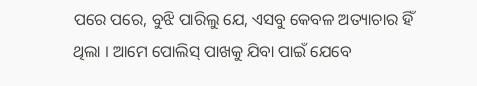ପରେ ପରେ, ବୁଝି ପାରିଲୁ ଯେ, ଏସବୁ କେବଳ ଅତ୍ୟାଚାର ହିଁ ଥିଲା । ଆମେ ପୋଲିସ୍ ପାଖକୁ ଯିବା ପାଇଁ ଯେବେ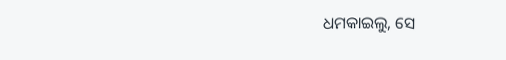ଧମକାଇଲୁ, ସେ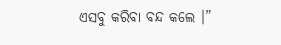ଏସବୁ କରିବା ବନ୍ଦ କଲେ ।”